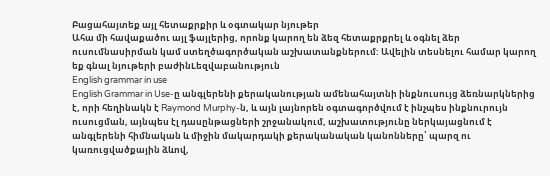Բացահայտեք այլ հետաքրքիր և օգտակար նյութեր
Ահա մի հավաքածու այլ ֆայլերից, որոնք կարող են ձեզ հետաքրքրել և օգնել ձեր ուսումնասիրման կամ ստեղծագործական աշխատանքներում: Ավելին տեսնելու համար կարող եք գնալ նյութերի բաժինLեզվաբանություն
English grammar in use
English Grammar in Use-ը անգլերենի քերականության ամենահայտնի ինքնուսույց ձեռնարկներից է, որի հեղինակն է Raymond Murphy-ն, և այն լայնորեն օգտագործվում է ինչպես ինքնուրույն ուսուցման, այնպես էլ դասընթացների շրջանակում, աշխատությունը ներկայացնում է անգլերենի հիմնական և միջին մակարդակի քերականական կանոնները՝ պարզ ու կառուցվածքային ձևով,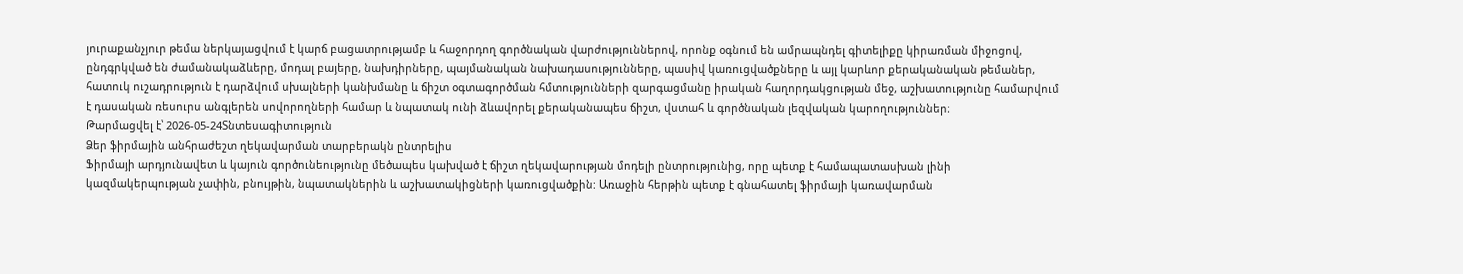յուրաքանչյուր թեմա ներկայացվում է կարճ բացատրությամբ և հաջորդող գործնական վարժություններով, որոնք օգնում են ամրապնդել գիտելիքը կիրառման միջոցով, ընդգրկված են ժամանակաձևերը, մոդալ բայերը, նախդիրները, պայմանական նախադասությունները, պասիվ կառուցվածքները և այլ կարևոր քերականական թեմաներ, հատուկ ուշադրություն է դարձվում սխալների կանխմանը և ճիշտ օգտագործման հմտությունների զարգացմանը իրական հաղորդակցության մեջ, աշխատությունը համարվում է դասական ռեսուրս անգլերեն սովորողների համար և նպատակ ունի ձևավորել քերականապես ճիշտ, վստահ և գործնական լեզվական կարողություններ։
Թարմացվել է՝ 2026-05-24Տնտեսագիտություն
Ձեր ֆիրմային անհրաժեշտ ղեկավարման տարբերակն ընտրելիս
Ֆիրմայի արդյունավետ և կայուն գործունեությունը մեծապես կախված է ճիշտ ղեկավարության մոդելի ընտրությունից, որը պետք է համապատասխան լինի կազմակերպության չափին, բնույթին, նպատակներին և աշխատակիցների կառուցվածքին: Առաջին հերթին պետք է գնահատել ֆիրմայի կառավարման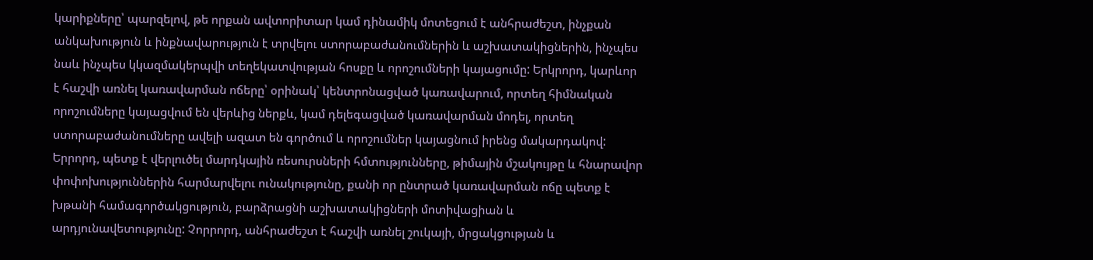կարիքները՝ պարզելով, թե որքան ավտորիտար կամ դինամիկ մոտեցում է անհրաժեշտ, ինչքան անկախություն և ինքնավարություն է տրվելու ստորաբաժանումներին և աշխատակիցներին, ինչպես նաև ինչպես կկազմակերպվի տեղեկատվության հոսքը և որոշումների կայացումը: Երկրորդ, կարևոր է հաշվի առնել կառավարման ոճերը՝ օրինակ՝ կենտրոնացված կառավարում, որտեղ հիմնական որոշումները կայացվում են վերևից ներքև, կամ դելեգացված կառավարման մոդել, որտեղ ստորաբաժանումները ավելի ազատ են գործում և որոշումներ կայացնում իրենց մակարդակով: Երրորդ, պետք է վերլուծել մարդկային ռեսուրսների հմտությունները, թիմային մշակույթը և հնարավոր փոփոխություններին հարմարվելու ունակությունը, քանի որ ընտրած կառավարման ոճը պետք է խթանի համագործակցություն, բարձրացնի աշխատակիցների մոտիվացիան և արդյունավետությունը: Չորրորդ, անհրաժեշտ է հաշվի առնել շուկայի, մրցակցության և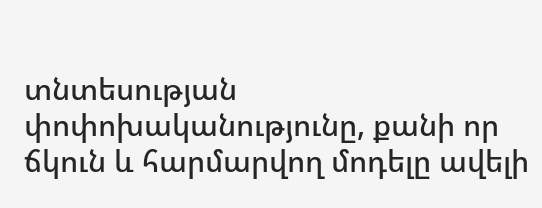տնտեսության փոփոխականությունը, քանի որ ճկուն և հարմարվող մոդելը ավելի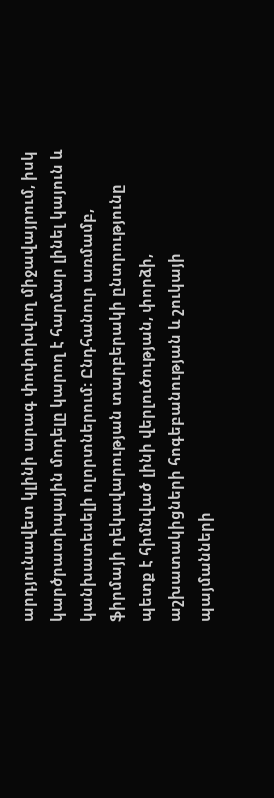արդյունավետ կլինի արագ փոփոխվող միջավայրում, իսկ կարծրատիպային մոդելը կարող է հարմար լինել կայուն և կանխատեսելի ոլորտներում: Ընդհանուր առմամբ, ֆիրմայի ղեկավարության տարբերակի ընտրությունը պետք է հիմնված լինի վերլուծության, փորձի, աշխատակիցների հոգեբանության և շուկայի պայմանների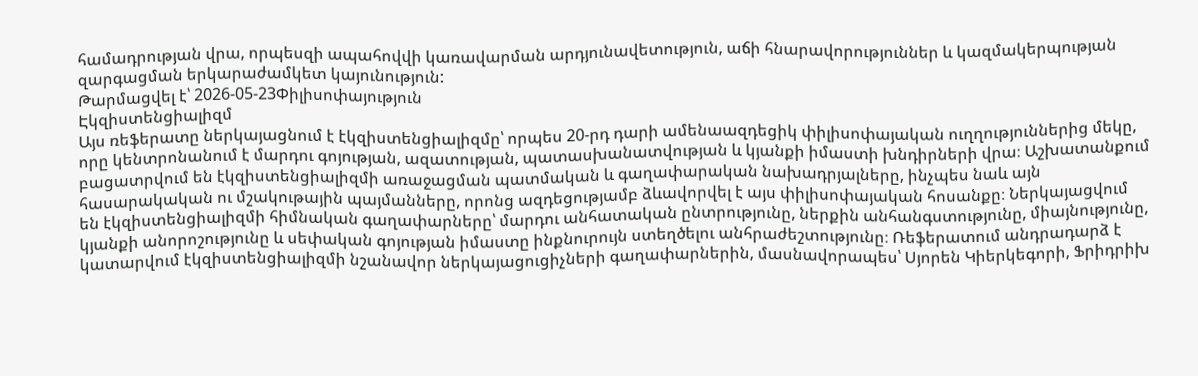համադրության վրա, որպեսզի ապահովվի կառավարման արդյունավետություն, աճի հնարավորություններ և կազմակերպության զարգացման երկարաժամկետ կայունություն:
Թարմացվել է՝ 2026-05-23Փիլիսոփայություն
Էկզիստենցիալիզմ
Այս ռեֆերատը ներկայացնում է էկզիստենցիալիզմը՝ որպես 20-րդ դարի ամենաազդեցիկ փիլիսոփայական ուղղություններից մեկը, որը կենտրոնանում է մարդու գոյության, ազատության, պատասխանատվության և կյանքի իմաստի խնդիրների վրա։ Աշխատանքում բացատրվում են էկզիստենցիալիզմի առաջացման պատմական և գաղափարական նախադրյալները, ինչպես նաև այն հասարակական ու մշակութային պայմանները, որոնց ազդեցությամբ ձևավորվել է այս փիլիսոփայական հոսանքը։ Ներկայացվում են էկզիստենցիալիզմի հիմնական գաղափարները՝ մարդու անհատական ընտրությունը, ներքին անհանգստությունը, միայնությունը, կյանքի անորոշությունը և սեփական գոյության իմաստը ինքնուրույն ստեղծելու անհրաժեշտությունը։ Ռեֆերատում անդրադարձ է կատարվում էկզիստենցիալիզմի նշանավոր ներկայացուցիչների գաղափարներին, մասնավորապես՝ Սյորեն Կիերկեգորի, Ֆրիդրիխ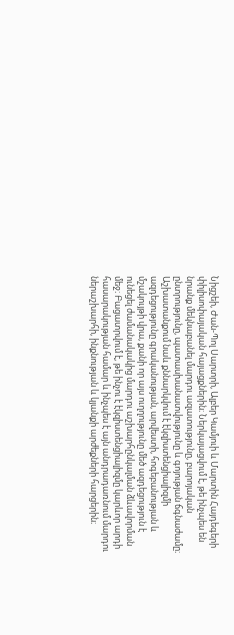Նիցշեի, Ժան-Պոլ Սարտրի, Ալբեր Կամյուի և Մարտին Հայդեգերի փիլիսոփայական հայացքներին։ Ներկայացվում է, թե ինչպես են նրանք մեկնաբանել մարդու ազատությունը, բարոյական ընտրությունը, պատասխանատվությունը և գոյության ճգնաժամը։ Աշխատանքում նաև քննարկվում է էկզիստենցիալիզմի ազդեցությունը գրականության, արվեստի, հոգեբանության և մշակույթի վրա, քանի որ այս ուղղությունը մեծ ազդեցություն է ունեցել ժամանակակից մարդու աշխարհընկալման ձևավորման մեջ։ Բացատրվում է, թե ինչու է էկզիստենցիալիզմը կարևոր արդի հասարակության համար և ինչպես է այն անդրադառնում մարդու ներաշխարհի, ինքնության և կյանքի արժեքների հարցերին։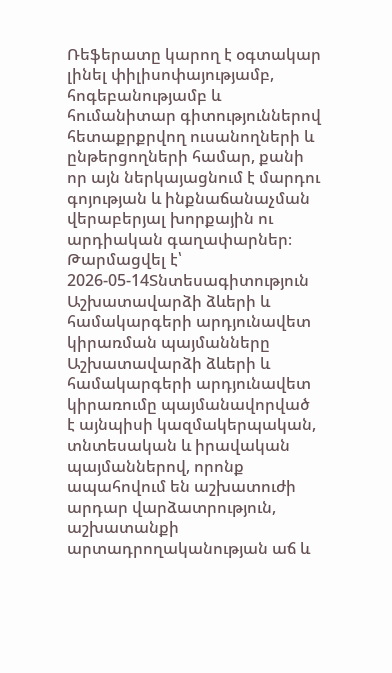Ռեֆերատը կարող է օգտակար լինել փիլիսոփայությամբ, հոգեբանությամբ և հումանիտար գիտություններով հետաքրքրվող ուսանողների և ընթերցողների համար, քանի որ այն ներկայացնում է մարդու գոյության և ինքնաճանաչման վերաբերյալ խորքային ու արդիական գաղափարներ։
Թարմացվել է՝ 2026-05-14Տնտեսագիտություն
Աշխատավարձի ձևերի և համակարգերի արդյունավետ կիրառման պայմանները
Աշխատավարձի ձևերի և համակարգերի արդյունավետ կիրառումը պայմանավորված է այնպիսի կազմակերպական, տնտեսական և իրավական պայմաններով, որոնք ապահովում են աշխատուժի արդար վարձատրություն, աշխատանքի արտադրողականության աճ և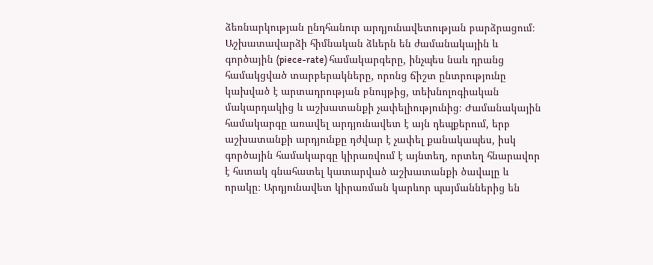ձեռնարկության ընդհանուր արդյունավետության բարձրացում։ Աշխատավարձի հիմնական ձևերն են ժամանակային և գործային (piece-rate) համակարգերը, ինչպես նաև դրանց համակցված տարբերակները, որոնց ճիշտ ընտրությունը կախված է արտադրության բնույթից, տեխնոլոգիական մակարդակից և աշխատանքի չափելիությունից։ Ժամանակային համակարգը առավել արդյունավետ է այն դեպքերում, երբ աշխատանքի արդյունքը դժվար է չափել քանակապես, իսկ գործային համակարգը կիրառվում է այնտեղ, որտեղ հնարավոր է հստակ գնահատել կատարված աշխատանքի ծավալը և որակը։ Արդյունավետ կիրառման կարևոր պայմաններից են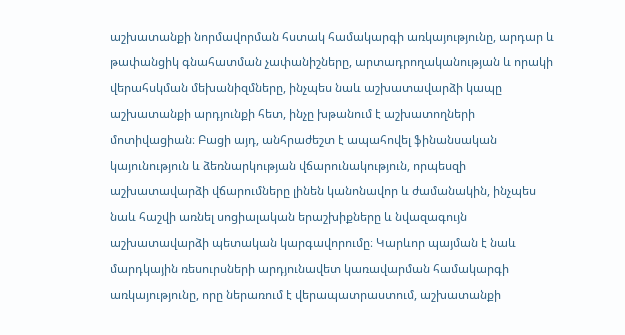աշխատանքի նորմավորման հստակ համակարգի առկայությունը, արդար և թափանցիկ գնահատման չափանիշները, արտադրողականության և որակի վերահսկման մեխանիզմները, ինչպես նաև աշխատավարձի կապը աշխատանքի արդյունքի հետ, ինչը խթանում է աշխատողների մոտիվացիան։ Բացի այդ, անհրաժեշտ է ապահովել ֆինանսական կայունություն և ձեռնարկության վճարունակություն, որպեսզի աշխատավարձի վճարումները լինեն կանոնավոր և ժամանակին, ինչպես նաև հաշվի առնել սոցիալական երաշխիքները և նվազագույն աշխատավարձի պետական կարգավորումը։ Կարևոր պայման է նաև մարդկային ռեսուրսների արդյունավետ կառավարման համակարգի առկայությունը, որը ներառում է վերապատրաստում, աշխատանքի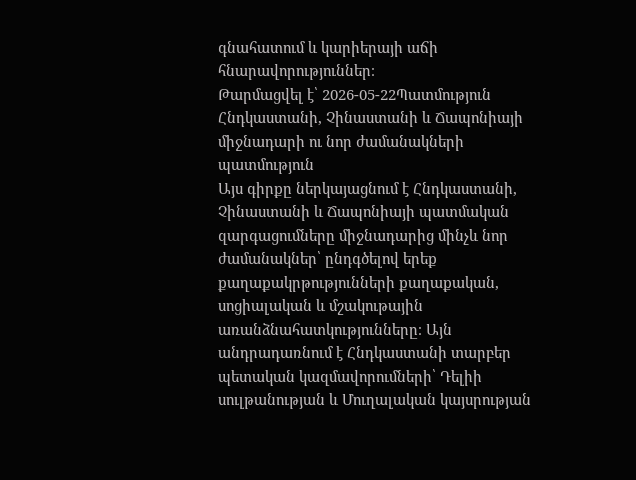գնահատում և կարիերայի աճի հնարավորություններ։
Թարմացվել է՝ 2026-05-22Պատմություն
Հնդկաստանի, Չինաստանի և Ճապոնիայի միջնադարի ու նոր ժամանակների պատմություն
Այս գիրքը ներկայացնում է Հնդկաստանի, Չինաստանի և Ճապոնիայի պատմական զարգացումները միջնադարից մինչև նոր ժամանակներ՝ ընդգծելով երեք քաղաքակրթությունների քաղաքական, սոցիալական և մշակութային առանձնահատկությունները։ Այն անդրադառնում է Հնդկաստանի տարբեր պետական կազմավորումների՝ Դելիի սուլթանության և Մուղալական կայսրության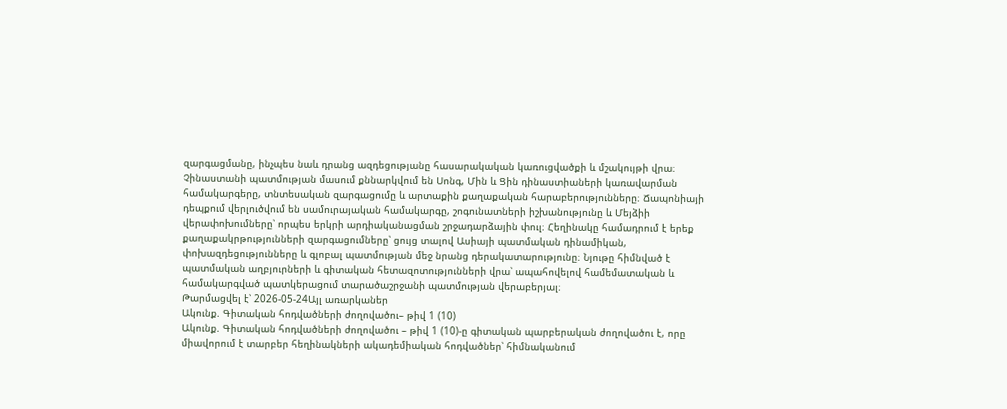զարգացմանը, ինչպես նաև դրանց ազդեցությանը հասարակական կառուցվածքի և մշակույթի վրա։ Չինաստանի պատմության մասում քննարկվում են Սոնգ, Մին և Ցին դինաստիաների կառավարման համակարգերը, տնտեսական զարգացումը և արտաքին քաղաքական հարաբերությունները։ Ճապոնիայի դեպքում վերլուծվում են սամուրայական համակարգը, շոգունատների իշխանությունը և Մեյձիի վերափոխումները՝ որպես երկրի արդիականացման շրջադարձային փուլ։ Հեղինակը համադրում է երեք քաղաքակրթությունների զարգացումները՝ ցույց տալով Ասիայի պատմական դինամիկան, փոխազդեցությունները և գլոբալ պատմության մեջ նրանց դերակատարությունը։ Նյութը հիմնված է պատմական աղբյուրների և գիտական հետազոտությունների վրա՝ ապահովելով համեմատական և համակարգված պատկերացում տարածաշրջանի պատմության վերաբերյալ։
Թարմացվել է՝ 2026-05-24Այլ առարկաներ
Ակունք. Գիտական հոդվածների ժողովածու– թիվ 1 (10)
Ակունք. Գիտական հոդվածների ժողովածու – թիվ 1 (10)-ը գիտական պարբերական ժողովածու է, որը միավորում է տարբեր հեղինակների ակադեմիական հոդվածներ՝ հիմնականում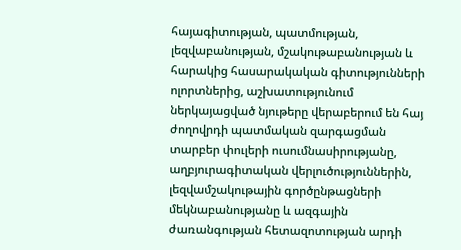հայագիտության, պատմության, լեզվաբանության, մշակութաբանության և հարակից հասարակական գիտությունների ոլորտներից, աշխատությունում ներկայացված նյութերը վերաբերում են հայ ժողովրդի պատմական զարգացման տարբեր փուլերի ուսումնասիրությանը, աղբյուրագիտական վերլուծություններին, լեզվամշակութային գործընթացների մեկնաբանությանը և ազգային ժառանգության հետազոտության արդի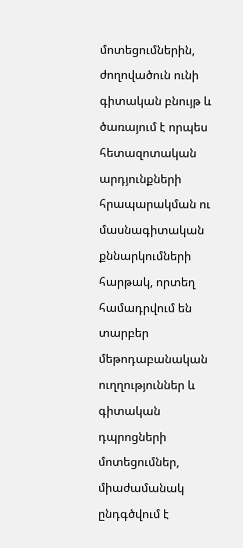մոտեցումներին, ժողովածուն ունի գիտական բնույթ և ծառայում է որպես հետազոտական արդյունքների հրապարակման ու մասնագիտական քննարկումների հարթակ, որտեղ համադրվում են տարբեր մեթոդաբանական ուղղություններ և գիտական դպրոցների մոտեցումներ, միաժամանակ ընդգծվում է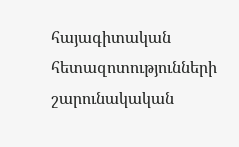հայագիտական հետազոտությունների շարունակական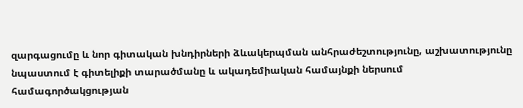զարգացումը և նոր գիտական խնդիրների ձևակերպման անհրաժեշտությունը, աշխատությունը նպաստում է գիտելիքի տարածմանը և ակադեմիական համայնքի ներսում համագործակցության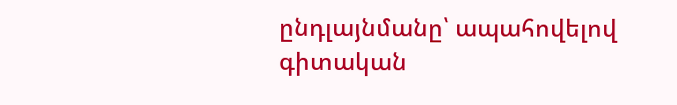ընդլայնմանը՝ ապահովելով գիտական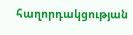հաղորդակցության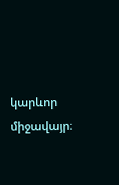կարևոր միջավայր։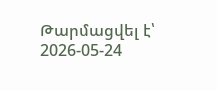Թարմացվել է՝ 2026-05-24